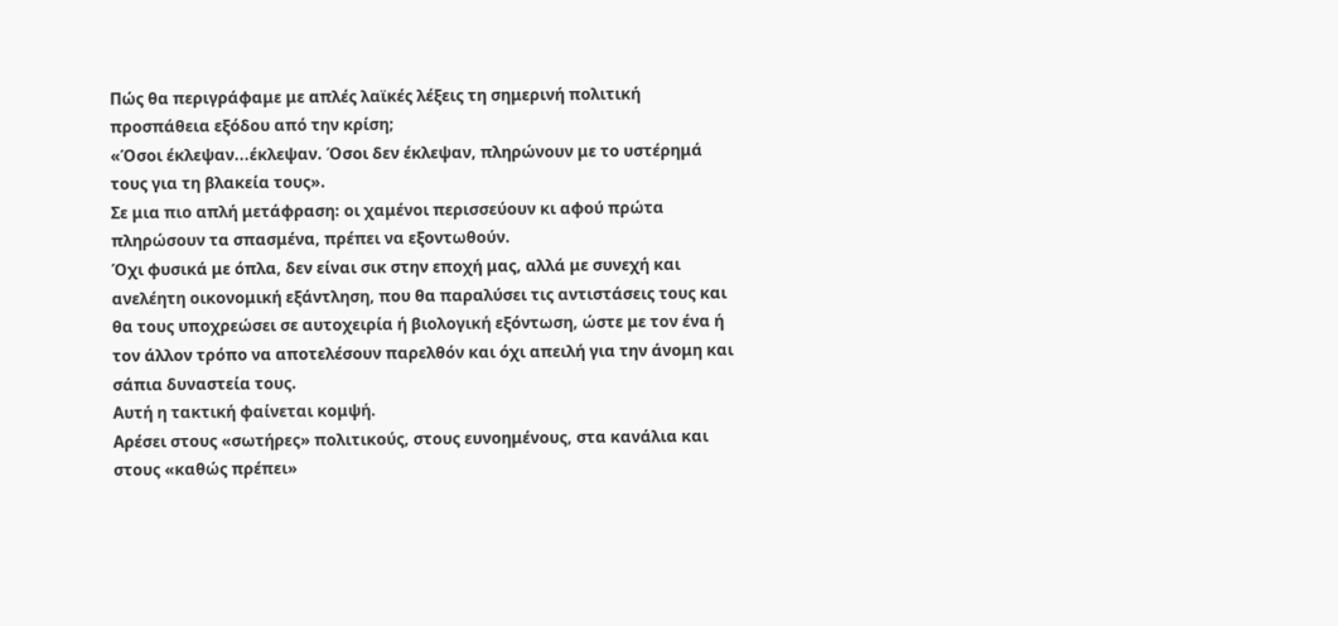Πώς θα περιγράφαμε με απλές λαϊκές λέξεις τη σημερινή πολιτική προσπάθεια εξόδου από την κρίση;
«Όσοι έκλεψαν...έκλεψαν. Όσοι δεν έκλεψαν, πληρώνουν με το υστέρημά τους για τη βλακεία τους».
Σε μια πιο απλή μετάφραση: οι χαμένοι περισσεύουν κι αφού πρώτα πληρώσουν τα σπασμένα, πρέπει να εξοντωθούν.
Όχι φυσικά με όπλα, δεν είναι σικ στην εποχή μας, αλλά με συνεχή και ανελέητη οικονομική εξάντληση, που θα παραλύσει τις αντιστάσεις τους και θα τους υποχρεώσει σε αυτοχειρία ή βιολογική εξόντωση, ώστε με τον ένα ή τον άλλον τρόπο να αποτελέσουν παρελθόν και όχι απειλή για την άνομη και σάπια δυναστεία τους.
Αυτή η τακτική φαίνεται κομψή.
Αρέσει στους «σωτήρες» πολιτικούς, στους ευνοημένους, στα κανάλια και στους «καθώς πρέπει»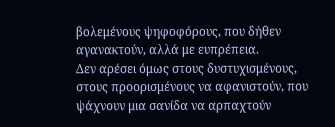βολεμένους ψηφοφόρους, που δήθεν αγανακτούν, αλλά με ευπρέπεια.
Δεν αρέσει όμως στους δυστυχισμένους, στους προορισμένους να αφανιστούν, που ψάχνουν μια σανίδα να αρπαχτούν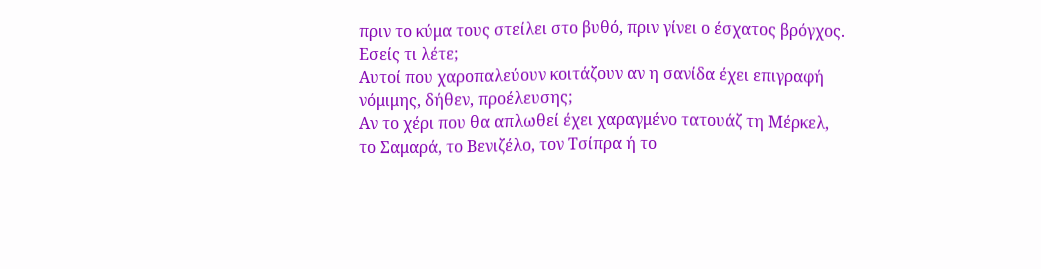πριν το κύμα τους στείλει στο βυθό, πριν γίνει ο έσχατος βρόγχος.
Εσείς τι λέτε;
Αυτοί που χαροπαλεύουν κοιτάζουν αν η σανίδα έχει επιγραφή νόμιμης, δήθεν, προέλευσης;
Αν το χέρι που θα απλωθεί έχει χαραγμένο τατουάζ τη Μέρκελ, το Σαμαρά, το Βενιζέλο, τον Τσίπρα ή το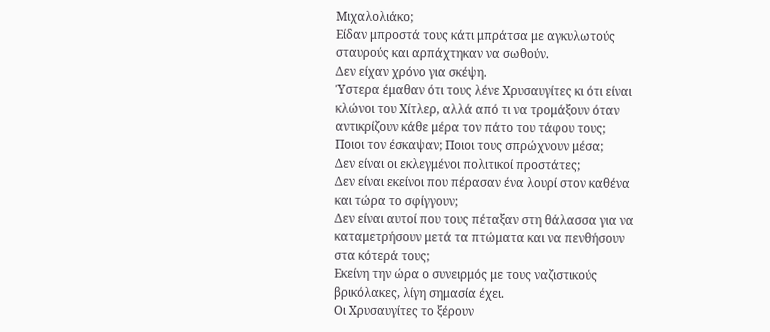Μιχαλολιάκο;
Είδαν μπροστά τους κάτι μπράτσα με αγκυλωτούς σταυρούς και αρπάχτηκαν να σωθούν.
Δεν είχαν χρόνο για σκέψη.
Ύστερα έμαθαν ότι τους λένε Χρυσαυγίτες κι ότι είναι κλώνοι του Χίτλερ, αλλά από τι να τρομάξουν όταν αντικρίζουν κάθε μέρα τον πάτο του τάφου τους;
Ποιοι τον έσκαψαν; Ποιοι τους σπρώχνουν μέσα;
Δεν είναι οι εκλεγμένοι πολιτικοί προστάτες;
Δεν είναι εκείνοι που πέρασαν ένα λουρί στον καθένα και τώρα το σφίγγουν;
Δεν είναι αυτοί που τους πέταξαν στη θάλασσα για να καταμετρήσουν μετά τα πτώματα και να πενθήσουν στα κότερά τους;
Εκείνη την ώρα ο συνειρμός με τους ναζιστικούς βρικόλακες, λίγη σημασία έχει.
Οι Χρυσαυγίτες το ξέρουν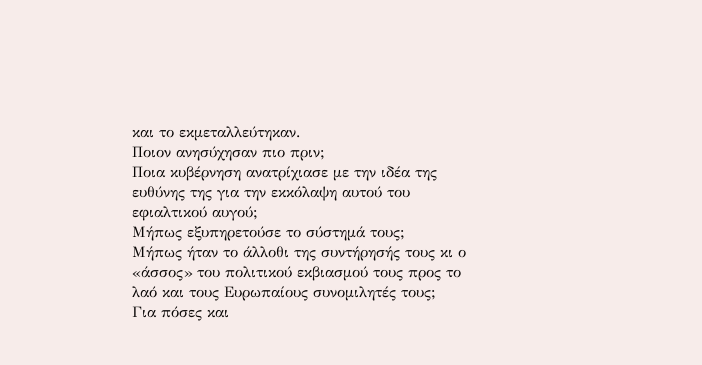και το εκμεταλλεύτηκαν.
Ποιον ανησύχησαν πιο πριν;
Ποια κυβέρνηση ανατρίχιασε με την ιδέα της ευθύνης της για την εκκόλαψη αυτού του εφιαλτικού αυγού;
Μήπως εξυπηρετούσε το σύστημά τους;
Μήπως ήταν το άλλοθι της συντήρησής τους κι ο «άσσος» του πολιτικού εκβιασμού τους προς το λαό και τους Ευρωπαίους συνομιλητές τους;
Για πόσες και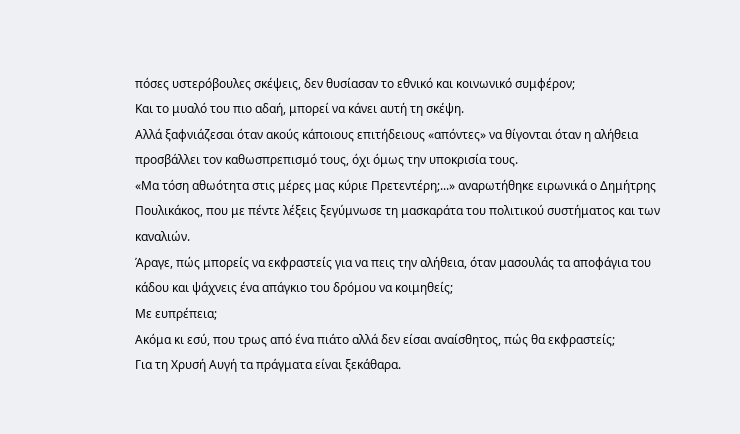πόσες υστερόβουλες σκέψεις, δεν θυσίασαν το εθνικό και κοινωνικό συμφέρον;
Και το μυαλό του πιο αδαή, μπορεί να κάνει αυτή τη σκέψη.
Αλλά ξαφνιάζεσαι όταν ακούς κάποιους επιτήδειους «απόντες» να θίγονται όταν η αλήθεια προσβάλλει τον καθωσπρεπισμό τους, όχι όμως την υποκρισία τους.
«Μα τόση αθωότητα στις μέρες μας κύριε Πρετεντέρη;...» αναρωτήθηκε ειρωνικά ο Δημήτρης Πουλικάκος, που με πέντε λέξεις ξεγύμνωσε τη μασκαράτα του πολιτικού συστήματος και των καναλιών.
Άραγε, πώς μπορείς να εκφραστείς για να πεις την αλήθεια, όταν μασουλάς τα αποφάγια του κάδου και ψάχνεις ένα απάγκιο του δρόμου να κοιμηθείς;
Με ευπρέπεια;
Ακόμα κι εσύ, που τρως από ένα πιάτο αλλά δεν είσαι αναίσθητος, πώς θα εκφραστείς;
Για τη Χρυσή Αυγή τα πράγματα είναι ξεκάθαρα.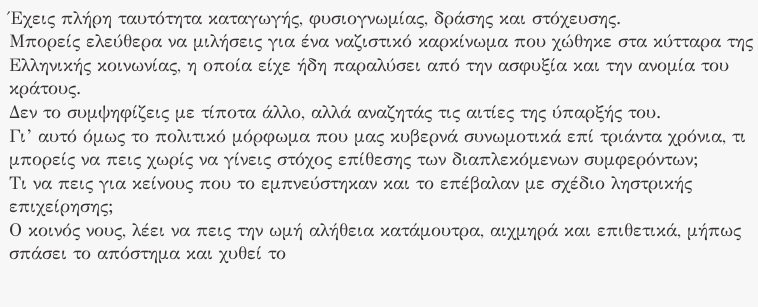Έχεις πλήρη ταυτότητα καταγωγής, φυσιογνωμίας, δράσης και στόχευσης.
Μπορείς ελεύθερα να μιλήσεις για ένα ναζιστικό καρκίνωμα που χώθηκε στα κύτταρα της Ελληνικής κοινωνίας, η οποία είχε ήδη παραλύσει από την ασφυξία και την ανομία του κράτους.
Δεν το συμψηφίζεις με τίποτα άλλο, αλλά αναζητάς τις αιτίες της ύπαρξής του.
Γι’ αυτό όμως το πολιτικό μόρφωμα που μας κυβερνά συνωμοτικά επί τριάντα χρόνια, τι μπορείς να πεις χωρίς να γίνεις στόχος επίθεσης των διαπλεκόμενων συμφερόντων;
Τι να πεις για κείνους που το εμπνεύστηκαν και το επέβαλαν με σχέδιο ληστρικής επιχείρησης;
Ο κοινός νους, λέει να πεις την ωμή αλήθεια κατάμουτρα, αιχμηρά και επιθετικά, μήπως σπάσει το απόστημα και χυθεί το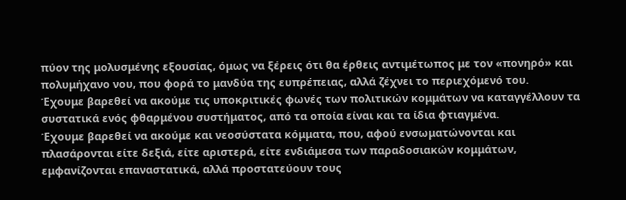πύον της μολυσμένης εξουσίας, όμως να ξέρεις ότι θα έρθεις αντιμέτωπος με τον «πονηρό» και πολυμήχανο νου, που φορά το μανδύα της ευπρέπειας, αλλά ζέχνει το περιεχόμενό του.
Έχουμε βαρεθεί να ακούμε τις υποκριτικές φωνές των πολιτικών κομμάτων να καταγγέλλουν τα συστατικά ενός φθαρμένου συστήματος, από τα οποία είναι και τα ίδια φτιαγμένα.
Έχουμε βαρεθεί να ακούμε και νεοσύστατα κόμματα, που, αφού ενσωματώνονται και πλασάρονται είτε δεξιά, είτε αριστερά, είτε ενδιάμεσα των παραδοσιακών κομμάτων, εμφανίζονται επαναστατικά, αλλά προστατεύουν τους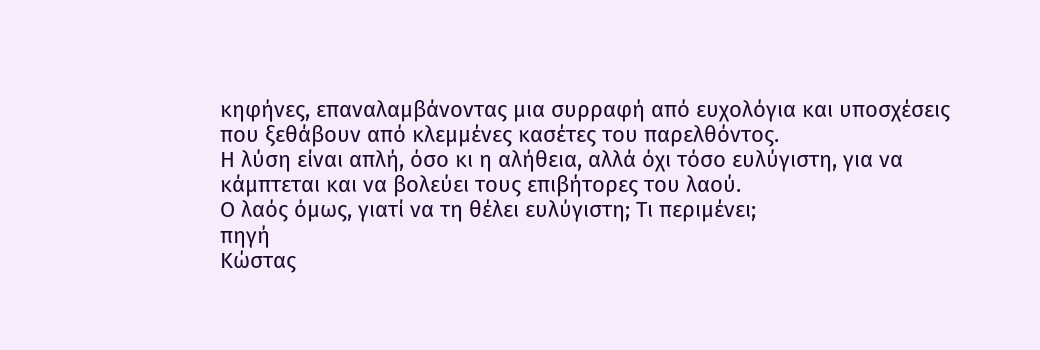κηφήνες, επαναλαμβάνοντας μια συρραφή από ευχολόγια και υποσχέσεις που ξεθάβουν από κλεμμένες κασέτες του παρελθόντος.
Η λύση είναι απλή, όσο κι η αλήθεια, αλλά όχι τόσο ευλύγιστη, για να κάμπτεται και να βολεύει τους επιβήτορες του λαού.
Ο λαός όμως, γιατί να τη θέλει ευλύγιστη; Τι περιμένει;
πηγή
Κώστας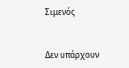Σιμενός


Δεν υπάρχουν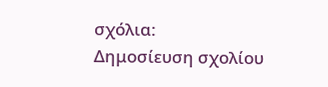σχόλια:
Δημοσίευση σχολίου